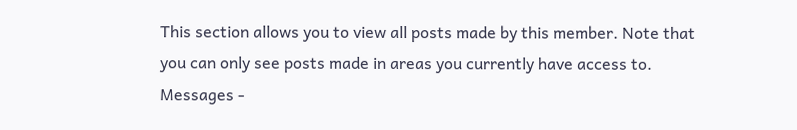This section allows you to view all posts made by this member. Note that you can only see posts made in areas you currently have access to.
Messages -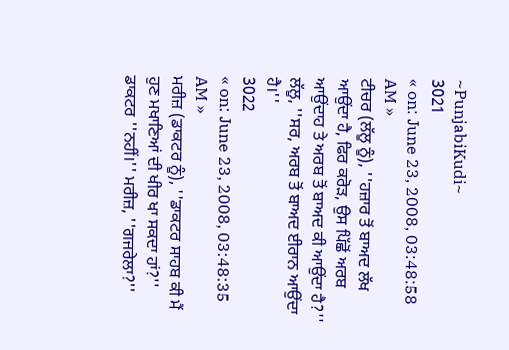~PunjabiKudi~
3021
« on: June 23, 2008, 03:48:58 AM »
ਟੀਚਰ (ਲੱਲੂ ਨੂੰ), ''ਹਜ਼ਾਰ ਤੋਂ ਬਾਅਦ ਲੱਖ ਆਉਂਦਾ ਹੈ, ਫਿਰ ਕਰੋੜ, ਉਸ ਪਿੱਛੋਂ ਅਰਬ ਆਉਂਦਾਹ ਤੇ ਅਰਬ ਤੋਂ ਬਾਅਦ ਕੀ ਆਉਂਦਾ ਹੈ?'' ਲੱਲੂ, ''ਸਰ, ਅਰਬ ਤੋਂ ਬਾਅਦ ਈਰਾਨ ਆਉਂਦਾ ਹੈ।''
3022
« on: June 23, 2008, 03:48:35 AM »
ਮਰੀਜ਼ (ਡਾਕਟਰ ਨੂੰ), ''ਡਾਕਟਰ ਸਾਹਬ ਕੀ ਮੈਂ ਹੁਣ ਮਖਾਣਿਆਂ ਦੀ ਖੀਰ ਖਾ ਸਕਦਾ ਹਾਂ?'' ਡਾਕਟਰ ''ਨਹੀਂ।'' ਮਰੀਜ਼, ''ਗਜਰੇਲਾ?''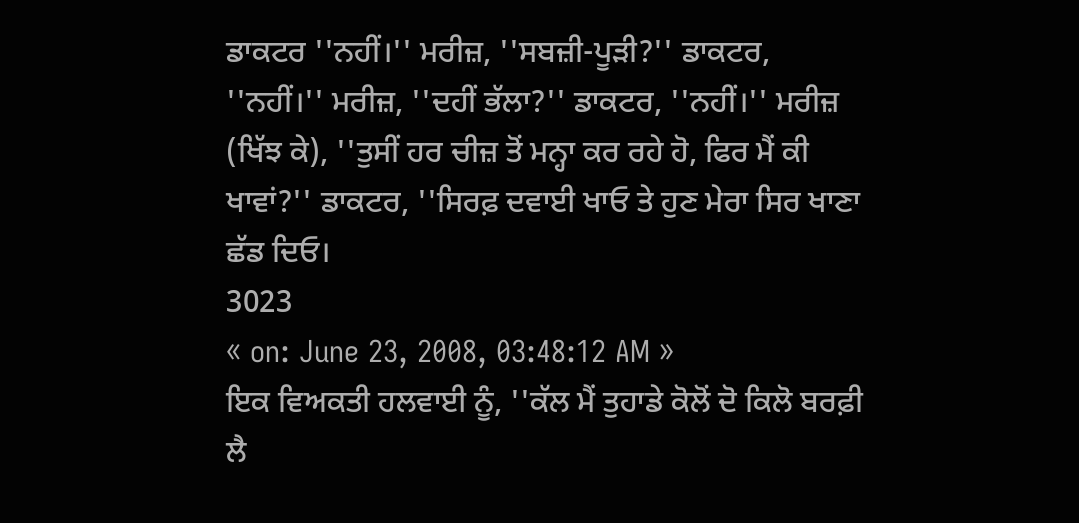ਡਾਕਟਰ ''ਨਹੀਂ।'' ਮਰੀਜ਼, ''ਸਬਜ਼ੀ-ਪੂੜੀ?'' ਡਾਕਟਰ, ''ਨਹੀਂ।'' ਮਰੀਜ਼, ''ਦਹੀਂ ਭੱਲਾ?'' ਡਾਕਟਰ, ''ਨਹੀਂ।'' ਮਰੀਜ਼ (ਖਿੱਝ ਕੇ), ''ਤੁਸੀਂ ਹਰ ਚੀਜ਼ ਤੋਂ ਮਨ੍ਹਾ ਕਰ ਰਹੇ ਹੋ, ਫਿਰ ਮੈਂ ਕੀ ਖਾਵਾਂ?'' ਡਾਕਟਰ, ''ਸਿਰਫ਼ ਦਵਾਈ ਖਾਓ ਤੇ ਹੁਣ ਮੇਰਾ ਸਿਰ ਖਾਣਾ ਛੱਡ ਦਿਓ।
3023
« on: June 23, 2008, 03:48:12 AM »
ਇਕ ਵਿਅਕਤੀ ਹਲਵਾਈ ਨੂੰ, ''ਕੱਲ ਮੈਂ ਤੁਹਾਡੇ ਕੋਲੋਂ ਦੋ ਕਿਲੋ ਬਰਫ਼ੀ ਲੈ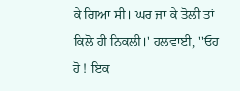ਕੇ ਗਿਆ ਸੀ। ਘਰ ਜਾ ਕੇ ਤੋਲੀ ਤਾਂ ਕਿਲੋ ਹੀ ਨਿਕਲੀ।' ਹਲਵਾਈ, ''ਓਹ ਹੋ ! ਇਕ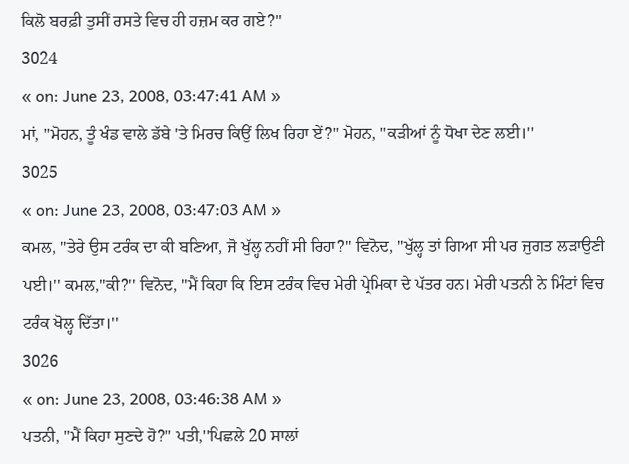ਕਿਲੋ ਬਰਫ਼ੀ ਤੁਸੀਂ ਰਸਤੇ ਵਿਚ ਹੀ ਹਜ਼ਮ ਕਰ ਗਏ?''
3024
« on: June 23, 2008, 03:47:41 AM »
ਮਾਂ, ''ਮੋਹਨ, ਤੂੰ ਖੰਡ ਵਾਲੇ ਡੱਬੇ 'ਤੇ ਮਿਰਚ ਕਿਉਂ ਲਿਖ ਰਿਹਾ ਏਂ?'' ਮੋਹਨ, ''ਕੜੀਆਂ ਨੂੰ ਧੋਖਾ ਦੇਣ ਲਈ।''
3025
« on: June 23, 2008, 03:47:03 AM »
ਕਮਲ, ''ਤੇਰੇ ਉਸ ਟਰੰਕ ਦਾ ਕੀ ਬਣਿਆ, ਜੋ ਖੁੱਲ੍ਹ ਨਹੀਂ ਸੀ ਰਿਹਾ?'' ਵਿਨੋਦ, ''ਖੁੱਲ੍ਹ ਤਾਂ ਗਿਆ ਸੀ ਪਰ ਜੁਗਤ ਲੜਾਉਣੀ ਪਈ।'' ਕਮਲ,''ਕੀ?'' ਵਿਨੋਦ, ''ਮੈਂ ਕਿਹਾ ਕਿ ਇਸ ਟਰੰਕ ਵਿਚ ਮੇਰੀ ਪ੍ਰੇਮਿਕਾ ਦੇ ਪੱਤਰ ਹਨ। ਮੇਰੀ ਪਤਨੀ ਨੇ ਮਿੰਟਾਂ ਵਿਚ ਟਰੰਕ ਖੋਲ੍ਹ ਦਿੱਤਾ।''
3026
« on: June 23, 2008, 03:46:38 AM »
ਪਤਨੀ, ''ਮੈਂ ਕਿਹਾ ਸੁਣਦੇ ਹੋ?'' ਪਤੀ,''ਪਿਛਲੇ 20 ਸਾਲਾਂ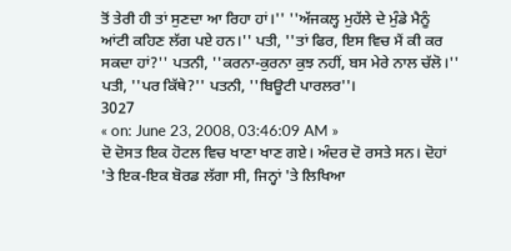ਤੋਂ ਤੇਰੀ ਹੀ ਤਾਂ ਸੁਣਦਾ ਆ ਰਿਹਾ ਹਾਂ।'' ''ਅੱਜਕਲ੍ਹ ਮੁਹੱਲੇ ਦੇ ਮੁੰਡੇ ਮੈਨੂੰ ਆਂਟੀ ਕਹਿਣ ਲੱਗ ਪਏ ਹਨ।'' ਪਤੀ, ''ਤਾਂ ਫਿਰ, ਇਸ ਵਿਚ ਮੈਂ ਕੀ ਕਰ ਸਕਦਾ ਹਾਂ?'' ਪਤਨੀ, ''ਕਰਨਾ-ਕੁਰਨਾ ਕੁਝ ਨਹੀਂ, ਬਸ ਮੇਰੇ ਨਾਲ ਚੱਲੋ।'' ਪਤੀ, ''ਪਰ ਕਿੱਥੇ?'' ਪਤਨੀ, ''ਬਿਊਟੀ ਪਾਰਲਰ''।
3027
« on: June 23, 2008, 03:46:09 AM »
ਦੋ ਦੋਸਤ ਇਕ ਹੋਟਲ ਵਿਚ ਖਾਣਾ ਖਾਣ ਗਏ। ਅੰਦਰ ਦੋ ਰਸਤੇ ਸਨ। ਦੋਹਾਂ 'ਤੇ ਇਕ-ਇਕ ਬੋਰਡ ਲੱਗਾ ਸੀ, ਜਿਨ੍ਹਾਂ 'ਤੇ ਲਿਖਿਆ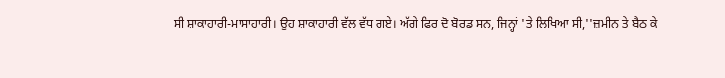ਸੀ ਸ਼ਾਕਾਹਾਰੀ-ਮਾਸਾਹਾਰੀ। ਉਹ ਸ਼ਾਕਾਹਾਰੀ ਵੱਲ ਵੱਧ ਗਏ। ਅੱਗੇ ਫਿਰ ਦੋ ਬੋਰਡ ਸਨ, ਜਿਨ੍ਹਾਂ 'ਤੇ ਲਿਖਿਆ ਸੀ,''ਜ਼ਮੀਨ ਤੇ ਬੈਠ ਕੇ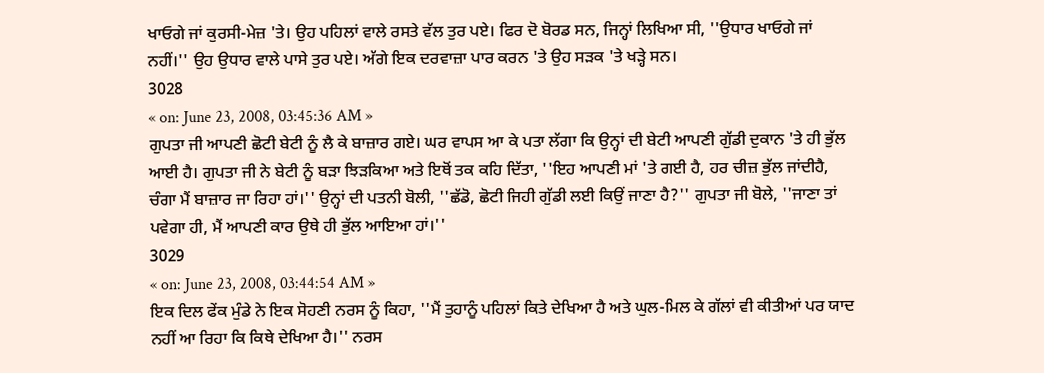ਖਾਓਗੇ ਜਾਂ ਕੁਰਸੀ-ਮੇਜ਼ 'ਤੇ। ਉਹ ਪਹਿਲਾਂ ਵਾਲੇ ਰਸਤੇ ਵੱਲ ਤੁਰ ਪਏ। ਫਿਰ ਦੋ ਬੋਰਡ ਸਨ, ਜਿਨ੍ਹਾਂ ਲਿਖਿਆ ਸੀ, ''ਉਧਾਰ ਖਾਓਗੇ ਜਾਂ ਨਹੀਂ।'' ਉਹ ਉਧਾਰ ਵਾਲੇ ਪਾਸੇ ਤੁਰ ਪਏ। ਅੱਗੇ ਇਕ ਦਰਵਾਜ਼ਾ ਪਾਰ ਕਰਨ 'ਤੇ ਉਹ ਸੜਕ 'ਤੇ ਖੜ੍ਹੇ ਸਨ।
3028
« on: June 23, 2008, 03:45:36 AM »
ਗੁਪਤਾ ਜੀ ਆਪਣੀ ਛੋਟੀ ਬੇਟੀ ਨੂੰ ਲੈ ਕੇ ਬਾਜ਼ਾਰ ਗਏ। ਘਰ ਵਾਪਸ ਆ ਕੇ ਪਤਾ ਲੱਗਾ ਕਿ ਉਨ੍ਹਾਂ ਦੀ ਬੇਟੀ ਆਪਣੀ ਗੁੱਡੀ ਦੁਕਾਨ 'ਤੇ ਹੀ ਭੁੱਲ ਆਈ ਹੈ। ਗੁਪਤਾ ਜੀ ਨੇ ਬੇਟੀ ਨੂੰ ਬੜਾ ਝਿੜਕਿਆ ਅਤੇ ਇਥੋਂ ਤਕ ਕਹਿ ਦਿੱਤਾ, ''ਇਹ ਆਪਣੀ ਮਾਂ 'ਤੇ ਗਈ ਹੈ, ਹਰ ਚੀਜ਼ ਭੁੱਲ ਜਾਂਦੀਹੈ, ਚੰਗਾ ਮੈਂ ਬਾਜ਼ਾਰ ਜਾ ਰਿਹਾ ਹਾਂ।'' ਉਨ੍ਹਾਂ ਦੀ ਪਤਨੀ ਬੋਲੀ, ''ਛੱਡੋ, ਛੋਟੀ ਜਿਹੀ ਗੁੱਡੀ ਲਈ ਕਿਉਂ ਜਾਣਾ ਹੈ?'' ਗੁਪਤਾ ਜੀ ਬੋਲੇ, ''ਜਾਣਾ ਤਾਂ ਪਵੇਗਾ ਹੀ, ਮੈਂ ਆਪਣੀ ਕਾਰ ਉਥੇ ਹੀ ਭੁੱਲ ਆਇਆ ਹਾਂ।''
3029
« on: June 23, 2008, 03:44:54 AM »
ਇਕ ਦਿਲ ਫੇਂਕ ਮੁੰਡੇ ਨੇ ਇਕ ਸੋਹਣੀ ਨਰਸ ਨੂੰ ਕਿਹਾ, ''ਮੈਂ ਤੁਹਾਨੂੰ ਪਹਿਲਾਂ ਕਿਤੇ ਦੇਖਿਆ ਹੈ ਅਤੇ ਘੁਲ-ਮਿਲ ਕੇ ਗੱਲਾਂ ਵੀ ਕੀਤੀਆਂ ਪਰ ਯਾਦ ਨਹੀਂ ਆ ਰਿਹਾ ਕਿ ਕਿਥੇ ਦੇਖਿਆ ਹੈ।'' ਨਰਸ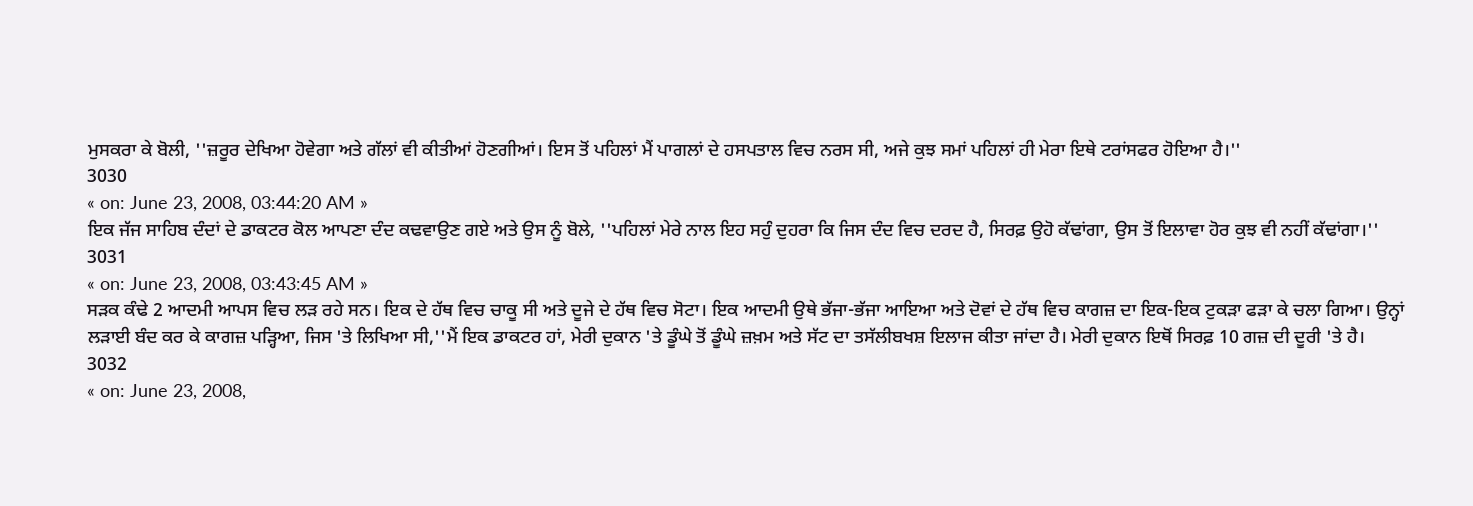ਮੁਸਕਰਾ ਕੇ ਬੋਲੀ, ''ਜ਼ਰੂਰ ਦੇਖਿਆ ਹੋਵੇਗਾ ਅਤੇ ਗੱਲਾਂ ਵੀ ਕੀਤੀਆਂ ਹੋਣਗੀਆਂ। ਇਸ ਤੋਂ ਪਹਿਲਾਂ ਮੈਂ ਪਾਗਲਾਂ ਦੇ ਹਸਪਤਾਲ ਵਿਚ ਨਰਸ ਸੀ, ਅਜੇ ਕੁਝ ਸਮਾਂ ਪਹਿਲਾਂ ਹੀ ਮੇਰਾ ਇਥੇ ਟਰਾਂਸਫਰ ਹੋਇਆ ਹੈ।''
3030
« on: June 23, 2008, 03:44:20 AM »
ਇਕ ਜੱਜ ਸਾਹਿਬ ਦੰਦਾਂ ਦੇ ਡਾਕਟਰ ਕੋਲ ਆਪਣਾ ਦੰਦ ਕਢਵਾਉਣ ਗਏ ਅਤੇ ਉਸ ਨੂੰ ਬੋਲੇ, ''ਪਹਿਲਾਂ ਮੇਰੇ ਨਾਲ ਇਹ ਸਹੁੰ ਦੁਹਰਾ ਕਿ ਜਿਸ ਦੰਦ ਵਿਚ ਦਰਦ ਹੈ, ਸਿਰਫ਼ ਉਹੋ ਕੱਢਾਂਗਾ, ਉਸ ਤੋਂ ਇਲਾਵਾ ਹੋਰ ਕੁਝ ਵੀ ਨਹੀਂ ਕੱਢਾਂਗਾ।''
3031
« on: June 23, 2008, 03:43:45 AM »
ਸੜਕ ਕੰਢੇ 2 ਆਦਮੀ ਆਪਸ ਵਿਚ ਲੜ ਰਹੇ ਸਨ। ਇਕ ਦੇ ਹੱਥ ਵਿਚ ਚਾਕੂ ਸੀ ਅਤੇ ਦੂਜੇ ਦੇ ਹੱਥ ਵਿਚ ਸੋਟਾ। ਇਕ ਆਦਮੀ ਉਥੇ ਭੱਜਾ-ਭੱਜਾ ਆਇਆ ਅਤੇ ਦੋਵਾਂ ਦੇ ਹੱਥ ਵਿਚ ਕਾਗਜ਼ ਦਾ ਇਕ-ਇਕ ਟੁਕੜਾ ਫੜਾ ਕੇ ਚਲਾ ਗਿਆ। ਉਨ੍ਹਾਂ ਲੜਾਈ ਬੰਦ ਕਰ ਕੇ ਕਾਗਜ਼ ਪੜ੍ਹਿਆ, ਜਿਸ 'ਤੇ ਲਿਖਿਆ ਸੀ,''ਮੈਂ ਇਕ ਡਾਕਟਰ ਹਾਂ, ਮੇਰੀ ਦੁਕਾਨ 'ਤੇ ਡੂੰਘੇ ਤੋਂ ਡੂੰਘੇ ਜ਼ਖ਼ਮ ਅਤੇ ਸੱਟ ਦਾ ਤਸੱਲੀਬਖਸ਼ ਇਲਾਜ ਕੀਤਾ ਜਾਂਦਾ ਹੈ। ਮੇਰੀ ਦੁਕਾਨ ਇਥੋਂ ਸਿਰਫ਼ 10 ਗਜ਼ ਦੀ ਦੂਰੀ 'ਤੇ ਹੈ।
3032
« on: June 23, 2008,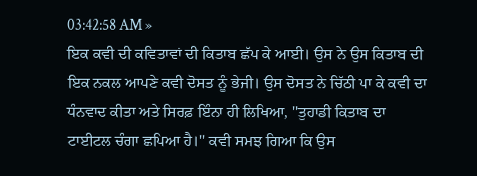03:42:58 AM »
ਇਕ ਕਵੀ ਦੀ ਕਵਿਤਾਵਾਂ ਦੀ ਕਿਤਾਬ ਛੱਪ ਕੇ ਆਈ। ਉਸ ਨੇ ਉਸ ਕਿਤਾਬ ਦੀ ਇਕ ਨਕਲ ਆਪਣੇ ਕਵੀ ਦੋਸਤ ਨੂੰ ਭੇਜੀ। ਉਸ ਦੋਸਤ ਨੇ ਚਿੱਠੀ ਪਾ ਕੇ ਕਵੀ ਦਾ ਧੰਨਵਾਦ ਕੀਤਾ ਅਤੇ ਸਿਰਫ਼ ਇੰਨਾ ਹੀ ਲਿਖਿਆ, ''ਤੁਹਾਡੀ ਕਿਤਾਬ ਦਾ ਟਾਈਟਲ ਚੰਗਾ ਛਪਿਆ ਹੈ।'' ਕਵੀ ਸਮਝ ਗਿਆ ਕਿ ਉਸ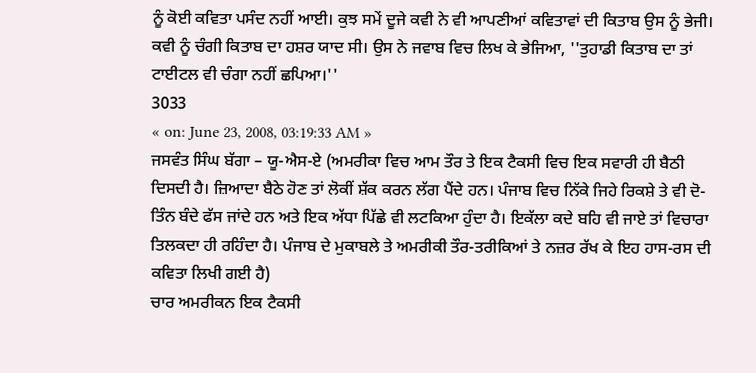ਨੂੰ ਕੋਈ ਕਵਿਤਾ ਪਸੰਦ ਨਹੀਂ ਆਈ। ਕੁਝ ਸਮੇਂ ਦੂਜੇ ਕਵੀ ਨੇ ਵੀ ਆਪਣੀਆਂ ਕਵਿਤਾਵਾਂ ਦੀ ਕਿਤਾਬ ਉਸ ਨੂੰ ਭੇਜੀ। ਕਵੀ ਨੂੰ ਚੰਗੀ ਕਿਤਾਬ ਦਾ ਹਸ਼ਰ ਯਾਦ ਸੀ। ਉਸ ਨੇ ਜਵਾਬ ਵਿਚ ਲਿਖ ਕੇ ਭੇਜਿਆ, ''ਤੁਹਾਡੀ ਕਿਤਾਬ ਦਾ ਤਾਂ ਟਾਈਟਲ ਵੀ ਚੰਗਾ ਨਹੀਂ ਛਪਿਆ।''
3033
« on: June 23, 2008, 03:19:33 AM »
ਜਸਵੰਤ ਸਿੰਘ ਬੱਗਾ – ਯੂ-ਐਸ-ਏ (ਅਮਰੀਕਾ ਵਿਚ ਆਮ ਤੌਰ ਤੇ ਇਕ ਟੈਕਸੀ ਵਿਚ ਇਕ ਸਵਾਰੀ ਹੀ ਬੈਠੀ ਦਿਸਦੀ ਹੈ। ਜ਼ਿਆਦਾ ਬੈਠੇ ਹੋਣ ਤਾਂ ਲੋਕੀਂ ਸ਼ੱਕ ਕਰਨ ਲੱਗ ਪੈਂਦੇ ਹਨ। ਪੰਜਾਬ ਵਿਚ ਨਿੱਕੇ ਜਿਹੇ ਰਿਕਸ਼ੇ ਤੇ ਵੀ ਦੋ-ਤਿੰਨ ਬੰਦੇ ਫੱਸ ਜਾਂਦੇ ਹਨ ਅਤੇ ਇਕ ਅੱਧਾ ਪਿੱਛੇ ਵੀ ਲਟਕਿਆ ਹੁੰਦਾ ਹੈ। ਇਕੱਲਾ ਕਦੇ ਬਹਿ ਵੀ ਜਾਏ ਤਾਂ ਵਿਚਾਰਾ ਤਿਲਕਦਾ ਹੀ ਰਹਿੰਦਾ ਹੈ। ਪੰਜਾਬ ਦੇ ਮੁਕਾਬਲੇ ਤੇ ਅਮਰੀਕੀ ਤੌਰ-ਤਰੀਕਿਆਂ ਤੇ ਨਜ਼ਰ ਰੱਖ ਕੇ ਇਹ ਹਾਸ-ਰਸ ਦੀ ਕਵਿਤਾ ਲਿਖੀ ਗਈ ਹੈ)
ਚਾਰ ਅਮਰੀਕਨ ਇਕ ਟੈਕਸੀ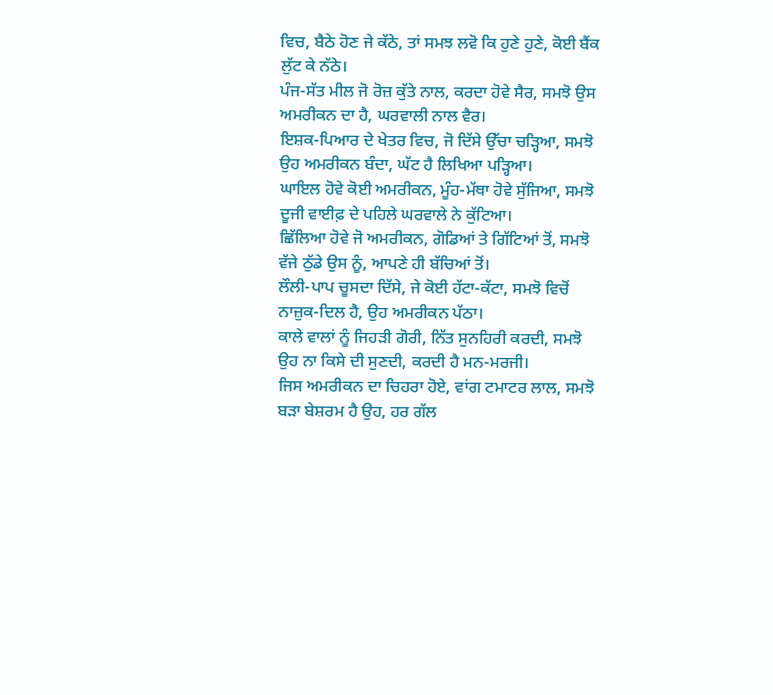ਵਿਚ, ਬੈਠੇ ਹੋਣ ਜੇ ਕੱਠੇ, ਤਾਂ ਸਮਝ ਲਵੋ ਕਿ ਹੁਣੇ ਹੁਣੇ, ਕੋਈ ਬੈਂਕ ਲੁੱਟ ਕੇ ਨੱਠੇ।
ਪੰਜ-ਸੱਤ ਮੀਲ ਜੋ ਰੋਜ਼ ਕੁੱਤੇ ਨਾਲ, ਕਰਦਾ ਹੋਵੇ ਸੈਰ, ਸਮਝੋ ਉਸ ਅਮਰੀਕਨ ਦਾ ਹੈ, ਘਰਵਾਲੀ ਨਾਲ ਵੈਰ।
ਇਸ਼ਕ-ਪਿਆਰ ਦੇ ਖੇਤਰ ਵਿਚ, ਜੋ ਦਿੱਸੇ ਉੱਚਾ ਚੜ੍ਹਿਆ, ਸਮਝੋ ਉਹ ਅਮਰੀਕਨ ਬੰਦਾ, ਘੱਟ ਹੈ ਲਿਖਿਆ ਪੜ੍ਹਿਆ।
ਘਾਇਲ ਹੋਵੇ ਕੋਈ ਅਮਰੀਕਨ, ਮੂੰਹ-ਮੱਥਾ ਹੋਵੇ ਸੁੱਜਿਆ, ਸਮਝੋ ਦੂਜੀ ਵਾਈਫ਼ ਦੇ ਪਹਿਲੇ ਘਰਵਾਲੇ ਨੇ ਕੁੱਟਿਆ।
ਛਿੱਲਿਆ ਹੋਵੇ ਜੋ ਅਮਰੀਕਨ, ਗੋਡਿਆਂ ਤੇ ਗਿੱਟਿਆਂ ਤੋਂ, ਸਮਝੋ ਵੱਜੇ ਠੁੱਡੇ ਉਸ ਨੂੰ, ਆਪਣੇ ਹੀ ਬੱਚਿਆਂ ਤੋਂ।
ਲੌਲੀ-ਪਾਪ ਚੂਸਦਾ ਦਿੱਸੇ, ਜੇ ਕੋਈ ਹੱਟਾ-ਕੱਟਾ, ਸਮਝੋ ਵਿਚੋਂ ਨਾਜ਼ੁਕ-ਦਿਲ ਹੈ, ਉਹ ਅਮਰੀਕਨ ਪੱਠਾ।
ਕਾਲੇ ਵਾਲਾਂ ਨੂੰ ਜਿਹੜੀ ਗੋਰੀ, ਨਿੱਤ ਸੁਨਹਿਰੀ ਕਰਦੀ, ਸਮਝੋ ਉਹ ਨਾ ਕਿਸੇ ਦੀ ਸੁਣਦੀ, ਕਰਦੀ ਹੈ ਮਨ-ਮਰਜੀ।
ਜਿਸ ਅਮਰੀਕਨ ਦਾ ਚਿਹਰਾ ਹੋਏ, ਵਾਂਗ ਟਮਾਟਰ ਲਾਲ, ਸਮਝੋ ਬੜਾ ਬੇਸ਼ਰਮ ਹੈ ਉਹ, ਹਰ ਗੱਲ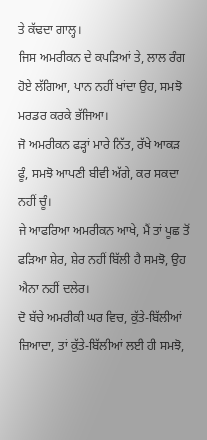ਤੇ ਕੱਢਦਾ ਗਾਲ੍ਹ।
ਜਿਸ ਅਮਰੀਕਨ ਦੇ ਕਪੜਿਆਂ ਤੇ, ਲਾਲ ਰੰਗ ਹੋਏ ਲੱਗਿਆ, ਪਾਨ ਨਹੀਂ ਖਾਂਦਾ ਉਹ, ਸਮਝੋ ਮਰਡਰ ਕਰਕੇ ਭੱਜਿਆ।
ਜੋ ਅਮਰੀਕਨ ਫੜ੍ਹਾਂ ਮਾਰੇ ਨਿੱਤ, ਰੱਖੇ ਆਕੜ ਫੂੰ, ਸਮਝੋ ਆਪਣੀ ਬੀਵੀ ਅੱਗੇ, ਕਰ ਸਕਦਾ ਨਹੀਂ ਚੂੰ।
ਜੇ ਆਫਰਿਆ ਅਮਰੀਕਨ ਆਖੇ, ਮੈਂ ਤਾਂ ਪੂਛ ਤੋਂ ਫੜਿਆ ਸ਼ੇਰ, ਸ਼ੇਰ ਨਹੀਂ ਬਿੱਲੀ ਹੈ ਸਮਝੋ, ਉਹ ਐਨਾ ਨਹੀਂ ਦਲੇਰ।
ਦੋ ਬੱਚੇ ਅਮਰੀਕੀ ਘਰ ਵਿਚ, ਕੁੱਤੇ-ਬਿੱਲੀਆਂ ਜ਼ਿਆਦਾ, ਤਾਂ ਕੁੱਤੇ-ਬਿੱਲੀਆਂ ਲਈ ਹੀ ਸਮਝੋ,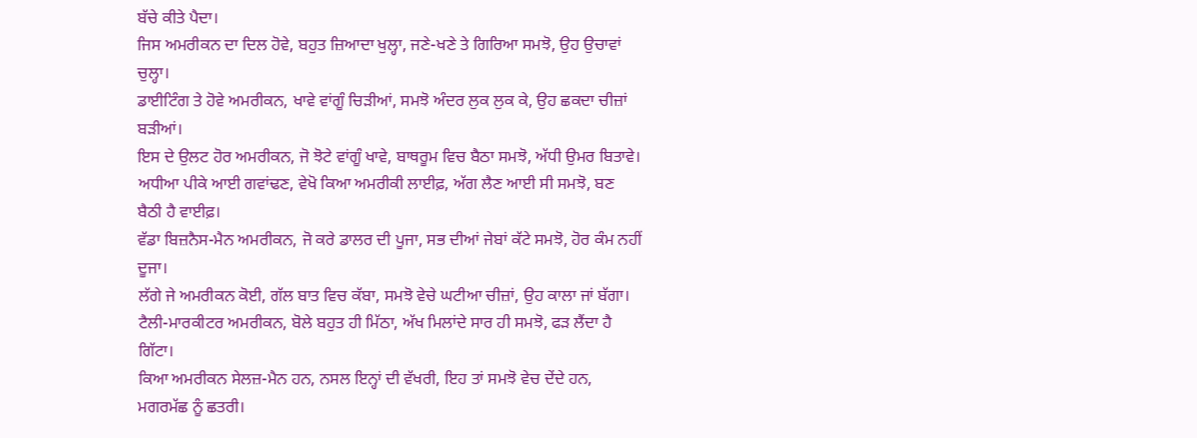ਬੱਚੇ ਕੀਤੇ ਪੈਦਾ।
ਜਿਸ ਅਮਰੀਕਨ ਦਾ ਦਿਲ ਹੋਵੇ, ਬਹੁਤ ਜ਼ਿਆਦਾ ਖੁਲ੍ਹਾ, ਜਣੇ-ਖਣੇ ਤੇ ਗਿਰਿਆ ਸਮਝੋ, ਉਹ ਉਚਾਵਾਂ ਚੁਲ੍ਹਾ।
ਡਾਈਟਿੰਗ ਤੇ ਹੋਵੇ ਅਮਰੀਕਨ, ਖਾਵੇ ਵਾਂਗੂੰ ਚਿੜੀਆਂ, ਸਮਝੋ ਅੰਦਰ ਲੁਕ ਲੁਕ ਕੇ, ਉਹ ਛਕਦਾ ਚੀਜ਼ਾਂ ਬੜੀਆਂ।
ਇਸ ਦੇ ਉਲਟ ਹੋਰ ਅਮਰੀਕਨ, ਜੋ ਝੋਟੇ ਵਾਂਗੂੰ ਖਾਵੇ, ਬਾਥਰੂਮ ਵਿਚ ਬੈਠਾ ਸਮਝੋ, ਅੱਧੀ ਉਮਰ ਬਿਤਾਵੇ।
ਅਧੀਆ ਪੀਕੇ ਆਈ ਗਵਾਂਢਣ, ਵੇਖੋ ਕਿਆ ਅਮਰੀਕੀ ਲਾਈਫ਼, ਅੱਗ ਲੈਣ ਆਈ ਸੀ ਸਮਝੋ, ਬਣ ਬੈਠੀ ਹੈ ਵਾਈਫ਼।
ਵੱਡਾ ਬਿਜ਼ਨੈਸ-ਮੈਨ ਅਮਰੀਕਨ, ਜੋ ਕਰੇ ਡਾਲਰ ਦੀ ਪੂਜਾ, ਸਭ ਦੀਆਂ ਜੇਬਾਂ ਕੱਟੇ ਸਮਝੋ, ਹੋਰ ਕੰਮ ਨਹੀਂ ਦੂਜਾ।
ਲੱਗੇ ਜੇ ਅਮਰੀਕਨ ਕੋਈ, ਗੱਲ ਬਾਤ ਵਿਚ ਕੱਬਾ, ਸਮਝੋ ਵੇਚੇ ਘਟੀਆ ਚੀਜ਼ਾਂ, ਉਹ ਕਾਲਾ ਜਾਂ ਬੱਗਾ।
ਟੈਲੀ-ਮਾਰਕੀਟਰ ਅਮਰੀਕਨ, ਬੋਲੇ ਬਹੁਤ ਹੀ ਮਿੱਠਾ, ਅੱਖ ਮਿਲਾਂਦੇ ਸਾਰ ਹੀ ਸਮਝੋ, ਫੜ ਲੈਂਦਾ ਹੈ ਗਿੱਟਾ।
ਕਿਆ ਅਮਰੀਕਨ ਸੇਲਜ਼-ਮੈਨ ਹਨ, ਨਸਲ ਇਨ੍ਹਾਂ ਦੀ ਵੱਖਰੀ, ਇਹ ਤਾਂ ਸਮਝੋ ਵੇਚ ਦੇਂਦੇ ਹਨ, ਮਗਰਮੱਛ ਨੂੰ ਛਤਰੀ।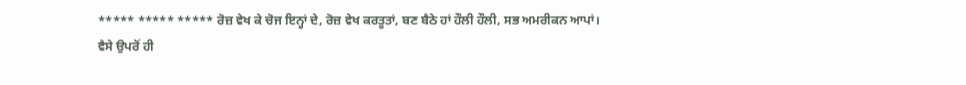***** ***** ***** ਰੋਜ਼ ਵੇਖ ਕੇ ਚੋਜ ਇਨ੍ਹਾਂ ਦੇ, ਰੋਜ਼ ਵੇਖ ਕਰਤੂਤਾਂ, ਬਣ ਬੈਠੇ ਹਾਂ ਹੌਲੀ ਹੌਲੀ, ਸਭ ਅਮਰੀਕਨ ਆਪਾਂ।
ਵੈਸੇ ਉਪਰੋਂ ਹੀ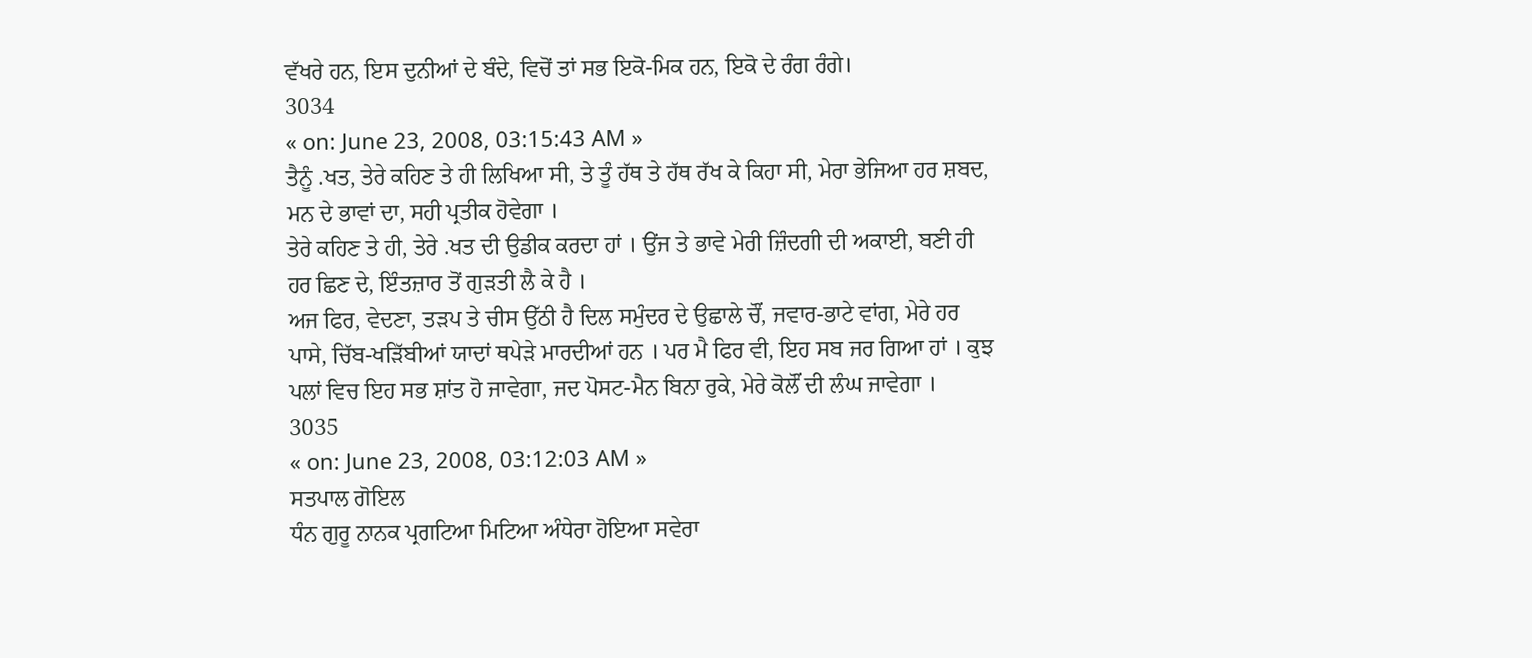ਵੱਖਰੇ ਹਨ, ਇਸ ਦੁਨੀਆਂ ਦੇ ਬੰਦੇ, ਵਿਚੋਂ ਤਾਂ ਸਭ ਇਕੋ-ਮਿਕ ਹਨ, ਇਕੋ ਦੇ ਰੰਗ ਰੰਗੇ।
3034
« on: June 23, 2008, 03:15:43 AM »
ਤੈਨੂੰ .ਖਤ, ਤੇਰੇ ਕਹਿਣ ਤੇ ਹੀ ਲਿਖਿਆ ਸੀ, ਤੇ ਤੂੰ ਹੱਥ ਤੇ ਹੱਥ ਰੱਖ ਕੇ ਕਿਹਾ ਸੀ, ਮੇਰਾ ਭੇਜਿਆ ਹਰ ਸ਼ਬਦ, ਮਨ ਦੇ ਭਾਵਾਂ ਦਾ, ਸਹੀ ਪ੍ਰਤੀਕ ਹੋਵੇਗਾ ।
ਤੇਰੇ ਕਹਿਣ ਤੇ ਹੀ, ਤੇਰੇ .ਖਤ ਦੀ ਉਡੀਕ ਕਰਦਾ ਹਾਂ । ਉਂਜ ਤੇ ਭਾਵੇ ਮੇਰੀ ਜ਼ਿੰਦਗੀ ਦੀ ਅਕਾਈ, ਬਣੀ ਹੀ ਹਰ ਛਿਣ ਦੇ, ਇੰਤਜ਼ਾਰ ਤੋਂ ਗੁੜਤੀ ਲੈ ਕੇ ਹੈ ।
ਅਜ ਫਿਰ, ਵੇਦਣਾ, ਤੜਪ ਤੇ ਚੀਸ ਉੱਠੀ ਹੈ ਦਿਲ ਸਮੁੰਦਰ ਦੇ ਉਛਾਲੇ ਚੌਂ, ਜਵਾਰ-ਭਾਟੇ ਵਾਂਗ, ਮੇਰੇ ਹਰ ਪਾਸੇ, ਚਿੱਬ-ਖੜਿੱਬੀਆਂ ਯਾਦਾਂ ਥਪੇੜੇ ਮਾਰਦੀਆਂ ਹਨ । ਪਰ ਮੈ ਫਿਰ ਵੀ, ਇਹ ਸਬ ਜਰ ਗਿਆ ਹਾਂ । ਕੁਝ ਪਲਾਂ ਵਿਚ ਇਹ ਸਭ ਸ਼ਾਂਤ ਹੋ ਜਾਵੇਗਾ, ਜਦ ਪੋਸਟ-ਮੈਨ ਬਿਨਾ ਰੁਕੇ, ਮੇਰੇ ਕੋਲੌਂ ਦੀ ਲੰਘ ਜਾਵੇਗਾ ।
3035
« on: June 23, 2008, 03:12:03 AM »
ਸਤਪਾਲ ਗੋਇਲ
ਧੰਨ ਗੁਰੂ ਨਾਨਕ ਪ੍ਰਗਟਿਆ ਮਿਟਿਆ ਅੰਧੇਰਾ ਹੋਇਆ ਸਵੇਰਾ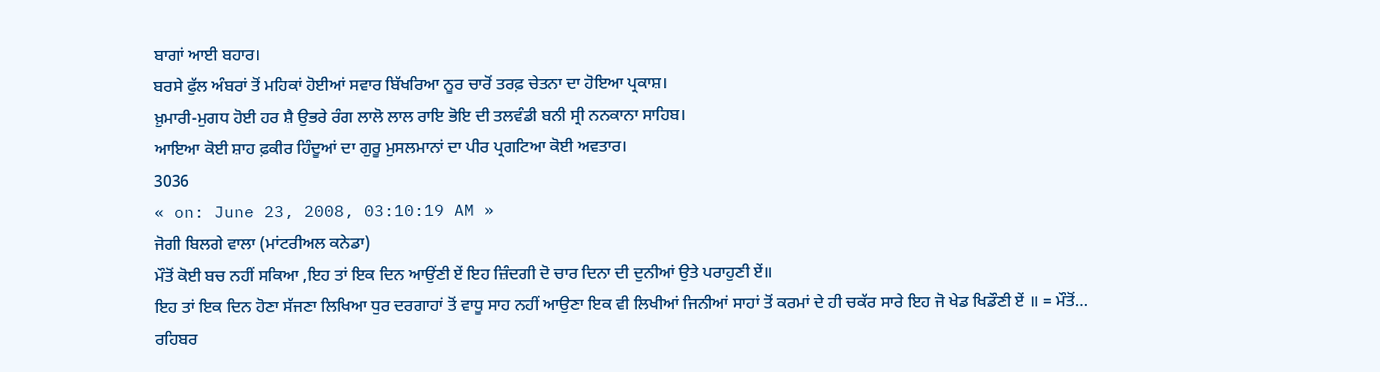ਬਾਗਾਂ ਆਈ ਬਹਾਰ।
ਬਰਸੇ ਫੁੱਲ ਅੰਬਰਾਂ ਤੋਂ ਮਹਿਕਾਂ ਹੋਈਆਂ ਸਵਾਰ ਬਿੱਖਰਿਆ ਨੂਰ ਚਾਰੋਂ ਤਰਫ਼ ਚੇਤਨਾ ਦਾ ਹੋਇਆ ਪ੍ਰਕਾਸ਼।
ਖ਼ੁਮਾਰੀ-ਮੁਗਧ ਹੋਈ ਹਰ ਸ਼ੈ ਉਭਰੇ ਰੰਗ ਲਾਲੋ ਲਾਲ ਰਾਇ ਭੋਇ ਦੀ ਤਲਵੰਡੀ ਬਨੀ ਸ੍ਰੀ ਨਨਕਾਨਾ ਸਾਹਿਬ।
ਆਇਆ ਕੋਈ ਸ਼ਾਹ ਫ਼ਕੀਰ ਹਿੰਦੂਆਂ ਦਾ ਗੁਰੂ ਮੁਸਲਮਾਨਾਂ ਦਾ ਪੀਰ ਪ੍ਰਗਟਿਆ ਕੋਈ ਅਵਤਾਰ।
3036
« on: June 23, 2008, 03:10:19 AM »
ਜੋਗੀ ਬਿਲਗੇ ਵਾਲਾ (ਮਾਂਟਰੀਅਲ ਕਨੇਡਾ)
ਮੌਤੋਂ ਕੋਈ ਬਚ ਨਹੀਂ ਸਕਿਆ ,ਇਹ ਤਾਂ ਇਕ ਦਿਨ ਆਉਂਣੀ ਏਂ ਇਹ ਜ਼ਿੰਦਗੀ ਦੋ ਚਾਰ ਦਿਨਾ ਦੀ ਦੁਨੀਆਂ ਉਤੇ ਪਰਾਹੁਣੀ ਏਂ॥
ਇਹ ਤਾਂ ਇਕ ਦਿਨ ਹੋਣਾ ਸੱਜਣਾ ਲਿਖਿਆ ਧੁਰ ਦਰਗਾਹਾਂ ਤੋਂ ਵਾਧੂ ਸਾਹ ਨਹੀਂ ਆਉਣਾ ਇਕ ਵੀ ਲਿਖੀਆਂ ਜਿਨੀਆਂ ਸਾਹਾਂ ਤੋਂ ਕਰਮਾਂ ਦੇ ਹੀ ਚਕੱਰ ਸਾਰੇ ਇਹ ਜੋ ਖੇਡ ਖਿਡੌਣੀ ਏਂ ॥ = ਮੌਤੋਂ…
ਰਹਿਬਰ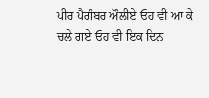ਪੀਰ ਪੈਗੰਬਰ ਔਲੀਏ ਓਹ ਵੀ ਆ ਕੇ ਚਲੇ ਗਏ ਓਹ ਵੀ ਇਕ ਦਿਨ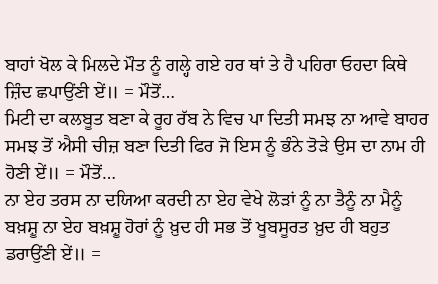ਬਾਹਾਂ ਖੋਲ ਕੇ ਮਿਲਦੇ ਮੌਤ ਨੂੰ ਗਲ੍ਹੇ ਗਏ ਹਰ ਥਾਂ ਤੇ ਹੈ ਪਹਿਰਾ ਓਹਦਾ ਕਿਥੇ ਜ਼ਿੰਦ ਛਪਾਉਂਣੀ ਏਂ॥ = ਮੌਤੋਂ…
ਮਿਟੀ ਦਾ ਕਲਬੂਤ ਬਣਾ ਕੇ ਰੂਹ ਰੱਬ ਨੇ ਵਿਚ ਪਾ ਦਿਤੀ ਸਮਝ ਨਾ ਆਵੇ ਬਾਹਰ ਸਮਝ ਤੋਂ ਐਸੀ ਚੀਜ਼ ਬਣਾ ਦਿਤੀ ਫਿਰ ਜੋ ਇਸ ਨੂੰ ਭੰਨੇ ਤੋੜੇ ਉਸ ਦਾ ਨਾਮ ਹੀ ਹੋਣੀ ਏਂ॥ = ਮੌਤੋਂ…
ਨਾ ਏਹ ਤਰਸ ਨਾ ਦਯਿਆ ਕਰਦੀ ਨਾ ਏਹ ਵੇਖੇ ਲੋੜਾਂ ਨੂੰ ਨਾ ਤੈਨੂੰ ਨਾ ਮੈਨੂੰ ਬਖ਼ਸ਼ੂ ਨਾ ਏਹ ਬਖ਼ਸ਼ੂ ਹੋਰਾਂ ਨੂੰ ਖ਼ੁਦ ਹੀ ਸਭ ਤੋਂ ਖੂਬਸੂਰਤ ਖ਼ੁਦ ਹੀ ਬਹੁਤ ਡਰਾਉਂਣੀ ਏਂ॥ =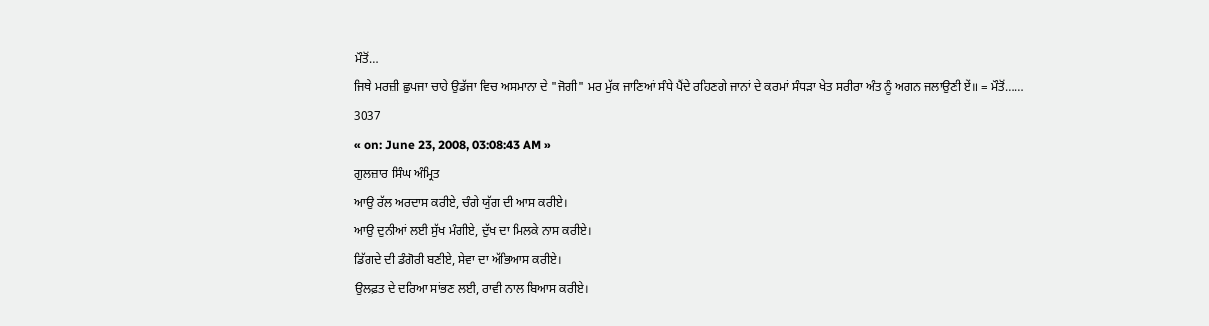ਮੌਤੋਂ…
ਜਿਥੇ ਮਰਜ਼ੀ ਛੁਪਜਾ ਚਾਹੇ ਉਡੱਜਾ ਵਿਚ ਅਸਮਾਨਾ ਦੇ "ਜੋਗੀ" ਮਰ ਮੁੱਕ ਜਾਣਿਆਂ ਸੰਧੇ ਪੈਂਦੇ ਰਹਿਣਗੇ ਜਾਨਾਂ ਦੇ ਕਰਮਾਂ ਸੰਧੜਾ ਖੇਤ ਸਰੀਰਾ ਅੰਤ ਨੂੰ ਅਗਨ ਜਲਾਉਣੀ ਏਂ॥ = ਮੌਤੋਂ……
3037
« on: June 23, 2008, 03:08:43 AM »
ਗੁਲਜ਼ਾਰ ਸਿੰਘ ਅੰਮ੍ਰਿਤ
ਆਉ ਰੱਲ ਅਰਦਾਸ ਕਰੀਏ, ਚੰਗੇ ਯੁੱਗ ਦੀ ਆਸ ਕਰੀਏ।
ਆਉ ਦੁਨੀਆਂ ਲਈ ਸੁੱਖ ਮੰਗੀਏ, ਦੁੱਖ ਦਾ ਮਿਲਕੇ ਨਾਸ ਕਰੀਏ।
ਡਿੱਗਦੇ ਦੀ ਡੰਗੋਰੀ ਬਣੀਏ, ਸੇਵਾ ਦਾ ਅੱਭਿਆਸ ਕਰੀਏ।
ਉਲਫ਼ਤ ਦੇ ਦਰਿਆ ਸਾਂਭਣ ਲਈ, ਰਾਵੀ ਨਾਲ ਬਿਆਸ ਕਰੀਏ।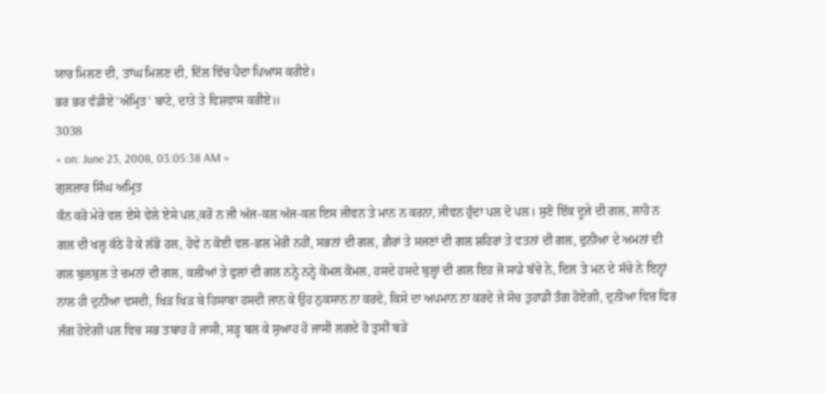ਯਾਰ ਮਿਲਣ ਦੀ, ਤਾਂਘ ਮਿਲਣ ਦੀ, ਦਿੱਲ ਵਿੱਚ ਪੈਦਾ ਪਿਆਸ ਕਰੀਏ।
ਭਰ ਭਰ ਵੰਡੀਏ 'ਅੰਮ੍ਰਿਤ' ਬਾਟੇ, ਦਾਤੇ ਤੇ ਵਿਸ਼ਵਾਸ ਕਰੀਏ॥
3038
« on: June 23, 2008, 03:05:38 AM »
ਗੁਲਜ਼ਾਰ ਸਿੰਘ ਅਮ੍ਰਿਤ
ਕੰਨ ਕਰੋ ਮੇਰੇ ਵਲ ਏਸੇ ਵੇਲੇ ਏਸੇ ਪਲ,ਕਰੋ ਨ ਜੀ ਅੱਜ-ਕਲ ਅੱਜ-ਕਲ ਇਸ ਜੀਵਨ ਤੇ ਮਾਨ ਨ ਕਰਨਾ, ਜੀਵਨ ਹੁੰਦਾ ਪਲ ਦੋ ਪਲ। ਸੁਣੋ ਇੱਕ ਦੂਜੇ ਦੀ ਗਲ, ਲਾਹੋ ਨ ਗਲ ਦੀ ਖਲ੍ਹ ਕੱਠੇ ਹੋ ਕੇ ਲੱਭੋ ਹਲ, ਹੋਵੇ ਨ ਕੋਈ ਵਲ-ਛਲ ਮੇਰੀ ਨਹੀਂ, ਸਭਨਾਂ ਦੀ ਗਲ, ਗ਼ੈਰਾਂ ਤੇ ਸਜਣਾਂ ਦੀ ਗਲ ਸ਼ਹਿਰਾਂ ਤੇ ਵਤਨਾਂ ਦੀ ਗਲ, ਦੁਨੀਆ ਦੇ ਅਮਨਾਂ ਦੀ ਗਲ ਬੁਲਬੁਲ ਤੇ ਚਮਨਾਂ ਦੀ ਗਲ, ਕਲੀਆਂ ਤੇ ਫੁਲਾਂ ਦੀ ਗਲ ਨਨ੍ਹੇ ਨਨ੍ਹੇ ਕੋਮਲ ਕੋਮਲ, ਹਸਦੇ ਹਸਦੇ ਬੁਲ੍ਹਾਂ ਦੀ ਗਲ ਇਹ ਜੋ ਸਾਡੇ ਬੱਚੇ ਨੇ, ਦਿਲ ਤੇ ਮਨ ਦੇ ਸੱਚੇ ਨੇ ਇਨ੍ਹਾਂ ਨਾਲ ਹੀ ਦੁਨੀਆ ਵਸਦੀ, ਖਿੜ ਖਿੜ ਬੇ ਹਿਸਾਬਾ ਹਸਦੀ ਜਾਨ ਕੇ ਉਹ ਨੁਕਸਾਨ ਨਾ ਕਰਦੇ, ਕਿਸੇ ਦਾ ਅਪਮਾਨ ਨਾ ਕਰਦੇ ਜੇ ਸੋਚ ਤੁਹਾਡੀ ਤੰਗ ਹੋਏਗੀ, ਦੁਨੀਆ ਵਿਚ ਫਿਰ ਜੰਗ ਹੋਏਗੀ ਪਲ ਵਿਚ ਸਭ ਤਬਾਹ ਹੋ ਜਾਸੀ, ਸੜ੍ਹ ਬਲ ਕੇ ਸੁਆਹ ਹੋ ਜਾਸੀ ਲਗਦੇ ਹੋ ਤੁਸੀਂ ਬੜੇ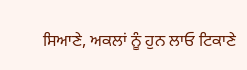ਸਿਆਣੇ, ਅਕਲਾਂ ਨੂੰ ਹੁਨ ਲਾਓ ਟਿਕਾਣੇ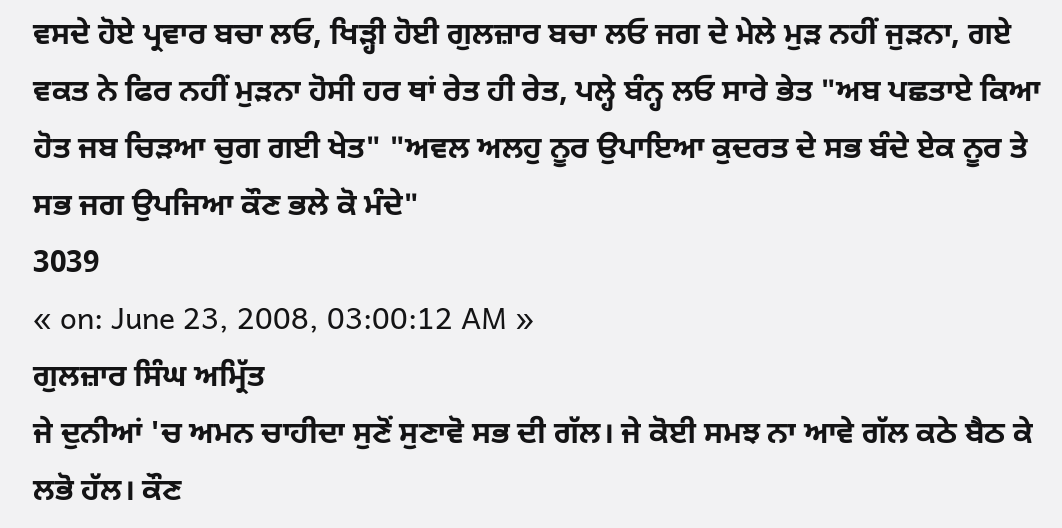ਵਸਦੇ ਹੋਏ ਪ੍ਰਵਾਰ ਬਚਾ ਲਓ, ਖਿੜ੍ਹੀ ਹੋਈ ਗੁਲਜ਼ਾਰ ਬਚਾ ਲਓ ਜਗ ਦੇ ਮੇਲੇ ਮੁੜ ਨਹੀਂ ਜੁੜਨਾ, ਗਏ ਵਕਤ ਨੇ ਫਿਰ ਨਹੀਂ ਮੁੜਨਾ ਹੋਸੀ ਹਰ ਥਾਂ ਰੇਤ ਹੀ ਰੇਤ, ਪਲ੍ਹੇ ਬੰਨ੍ਹ ਲਓ ਸਾਰੇ ਭੇਤ "ਅਬ ਪਛਤਾਏ ਕਿਆ ਹੋਤ ਜਬ ਚਿੜਆ ਚੁਗ ਗਈ ਖੇਤ" "ਅਵਲ ਅਲਹੁ ਨੂਰ ਉਪਾਇਆ ਕੁਦਰਤ ਦੇ ਸਭ ਬੰਦੇ ਏਕ ਨੂਰ ਤੇ ਸਭ ਜਗ ਉਪਜਿਆ ਕੌਣ ਭਲੇ ਕੋ ਮੰਦੇ"
3039
« on: June 23, 2008, 03:00:12 AM »
ਗੁਲਜ਼ਾਰ ਸਿੰਘ ਅਮ੍ਰਿੱਤ
ਜੇ ਦੁਨੀਆਂ 'ਚ ਅਮਨ ਚਾਹੀਦਾ ਸੁਣੋਂ ਸੁਣਾਵੋ ਸਭ ਦੀ ਗੱਲ। ਜੇ ਕੋਈ ਸਮਝ ਨਾ ਆਵੇ ਗੱਲ ਕਠੇ ਬੈਠ ਕੇ ਲਭੋ ਹੱਲ। ਕੌਣ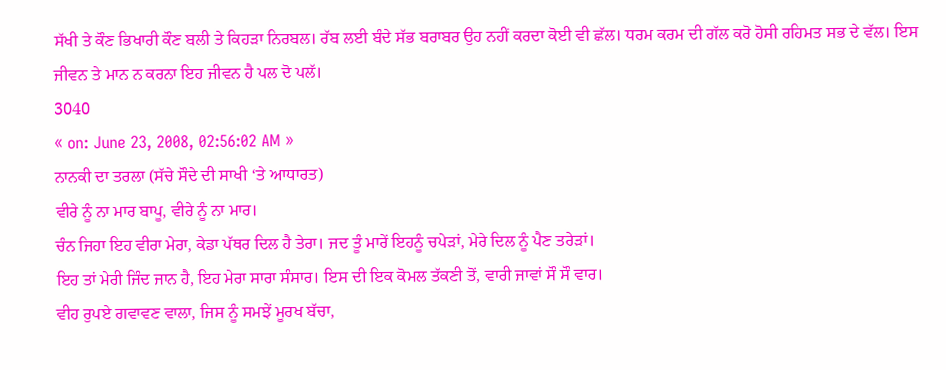ਸੱਖੀ ਤੇ ਕੌਣ ਭਿਖਾਰੀ ਕੌਣ ਬਲੀ ਤੇ ਕਿਹੜਾ ਨਿਰਬਲ। ਰੱਬ ਲਈ ਬੰਦੇ ਸੱਭ ਬਰਾਬਰ ਉਹ ਨਹੀਂ ਕਰਦਾ ਕੋਈ ਵੀ ਛੱਲ। ਧਰਮ ਕਰਮ ਦੀ ਗੱਲ ਕਰੋ ਹੋਸੀ ਰਹਿਮਤ ਸਭ ਦੇ ਵੱਲ। ਇਸ ਜੀਵਨ ਤੇ ਮਾਨ ਨ ਕਰਨਾ ਇਹ ਜੀਵਨ ਹੈ ਪਲ ਦੋ ਪਲੱ।
3040
« on: June 23, 2008, 02:56:02 AM »
ਨਾਨਕੀ ਦਾ ਤਰਲਾ (ਸੱਚੇ ਸੌਦੇ ਦੀ ਸਾਖੀ ‘ਤੇ ਆਧਾਰਤ)
ਵੀਰੇ ਨੂੰ ਨਾ ਮਾਰ ਬਾਪੂ, ਵੀਰੇ ਨੂੰ ਨਾ ਮਾਰ।
ਚੰਨ ਜਿਹਾ ਇਹ ਵੀਰਾ ਮੇਰਾ, ਕੇਡਾ ਪੱਥਰ ਦਿਲ ਹੈ ਤੇਰਾ। ਜਦ ਤੂੰ ਮਾਰੇਂ ਇਹਨੂੰ ਚਪੇੜਾਂ, ਮੇਰੇ ਦਿਲ ਨੂੰ ਪੈਣ ਤਰੇੜਾਂ।
ਇਹ ਤਾਂ ਮੇਰੀ ਜਿੰਦ ਜਾਨ ਹੈ, ਇਹ ਮੇਰਾ ਸਾਰਾ ਸੰਸਾਰ। ਇਸ ਦੀ ਇਕ ਕੋਮਲ ਤੱਕਣੀ ਤੋਂ, ਵਾਰੀ ਜਾਵਾਂ ਸੌ ਸੌ ਵਾਰ।
ਵੀਹ ਰੁਪਏ ਗਵਾਵਣ ਵਾਲਾ, ਜਿਸ ਨੂੰ ਸਮਝੇਂ ਮੂਰਖ ਬੱਚਾ,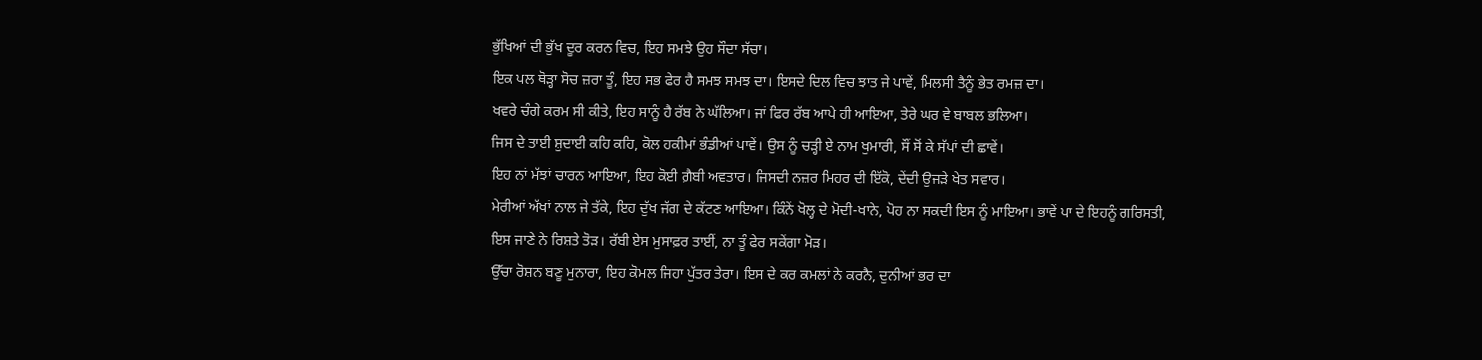ਭੁੱਖਿਆਂ ਦੀ ਭੁੱਖ ਦੂਰ ਕਰਨ ਵਿਚ, ਇਹ ਸਮਝੇ ਉਹ ਸੌਦਾ ਸੱਚਾ।
ਇਕ ਪਲ ਥੋੜ੍ਹਾ ਸੋਚ ਜ਼ਰਾ ਤੂੰ, ਇਹ ਸਭ ਫੇਰ ਹੈ ਸਮਝ ਸਮਝ ਦਾ। ਇਸਦੇ ਦਿਲ ਵਿਚ ਝਾਤ ਜੇ ਪਾਵੇਂ, ਮਿਲਸੀ ਤੈਨੂੰ ਭੇਤ ਰਮਜ਼ ਦਾ।
ਖਵਰੇ ਚੰਗੇ ਕਰਮ ਸੀ ਕੀਤੇ, ਇਹ ਸਾਨੂੰ ਹੈ ਰੱਬ ਨੇ ਘੱਲਿਆ। ਜਾਂ ਫਿਰ ਰੱਬ ਆਪੇ ਹੀ ਆਇਆ, ਤੇਰੇ ਘਰ ਵੇ ਬਾਬਲ ਭਲਿਆ।
ਜਿਸ ਦੇ ਤਾਈ ਸ਼ੁਦਾਈ ਕਹਿ ਕਹਿ, ਕੋਲ ਹਕੀਮਾਂ ਭੰਡੀਆਂ ਪਾਵੇਂ। ਉਸ ਨੂੰ ਚੜ੍ਹੀ ਏ ਨਾਮ ਖੁਮਾਰੀ, ਸੌਂ ਸੋਂ ਕੇ ਸੱਪਾਂ ਦੀ ਛਾਵੇਂ।
ਇਹ ਨਾਂ ਮੱਝਾਂ ਚਾਰਨ ਆਇਆ, ਇਹ ਕੋਈ ਗ਼ੈਬੀ ਅਵਤਾਰ। ਜਿਸਦੀ ਨਜ਼ਰ ਮਿਹਰ ਦੀ ਇੱਕੋ, ਦੇਂਦੀ ਉਜੜੇ ਖੇਤ ਸਵਾਰ।
ਮੇਰੀਆਂ ਅੱਖਾਂ ਨਾਲ ਜੇ ਤੱਕੇ, ਇਹ ਦੁੱਖ ਜੱਗ ਦੇ ਕੱਟਣ ਆਇਆ। ਕਿੰਨੇਂ ਖੋਲ੍ਹ ਦੇ ਮੋਦੀ-ਖਾਨੇ, ਪੋਹ ਨਾ ਸਕਦੀ ਇਸ ਨੂੰ ਮਾਇਆ। ਭਾਵੇਂ ਪਾ ਦੇ ਇਹਨੂੰ ਗਰਿਸਤੀ, ਇਸ ਜਾਣੇ ਨੇ ਰਿਸ਼ਤੇ ਤੋੜ। ਰੱਬੀ ਏਸ ਮੁਸਾਫ਼ਰ ਤਾਈਂ, ਨਾ ਤੂੰ ਫੇਰ ਸਕੇਂਗਾ ਮੋੜ।
ਉੱਚਾ ਰੋਸ਼ਨ ਬਣੂ ਮੁਨਾਰਾ, ਇਹ ਕੋਮਲ ਜਿਹਾ ਪੁੱਤਰ ਤੇਰਾ। ਇਸ ਦੇ ਕਰ ਕਮਲਾਂ ਨੇ ਕਰਨੈ, ਦੁਨੀਆਂ ਭਰ ਦਾ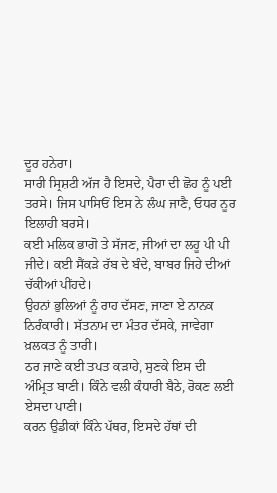ਦੂਰ ਹਨੇਰਾ।
ਸਾਰੀ ਸ੍ਰਿਸ਼ਟੀ ਅੱਜ ਹੈ ਇਸਦੇ, ਪੈਰਾ ਦੀ ਛੋਹ ਨੂੰ ਪਈ ਤਰਸੇ। ਜਿਸ ਪਾਸਿਓਂ ਇਸ ਨੇ ਲੰਘ ਜਾਣੈ, ਓਧਰ ਨੂਰ ਇਲਾਹੀ ਬਰਸੇ।
ਕਈ ਮਲਿਕ ਭਾਗੋ ਤੇ ਸੱਜਣ, ਜੀਆਂ ਦਾ ਲਹੂ ਪੀ ਪੀ ਜੀਦੇ। ਕਈ ਸੈਂਕੜੇ ਰੱਬ ਦੇ ਬੰਦੇ, ਬਾਬਰ ਜਿਹੇ ਦੀਆਂ ਚੱਕੀਆਂ ਪੀਂਹਦੇ।
ਉਹਨਾਂ ਭੁਲਿਆਂ ਨੂੰ ਰਾਹ ਦੱਸਣ, ਜਾਣਾ ਏ ਨਾਨਕ ਨਿਰੰਕਾਰੀ। ਸੱਤਨਾਮ ਦਾ ਮੰਤਰ ਦੱਸਕੇ, ਜਾਵੇਗਾ ਖ਼ਲਕਤ ਨੂੰ ਤਾਰੀ।
ਠਰ ਜਾਣੇ ਕਈ ਤਪਤ ਕੜਾਹੇ, ਸੁਣਕੇ ਇਸ ਦੀ ਅੰਮ੍ਰਿਤ ਬਾਣੀ। ਕਿੰਨੇ ਵਲੀ ਕੰਧਾਰੀ ਬੈਠੇ, ਰੋਕਣ ਲਈ ਏਸਦਾ ਪਾਣੀ।
ਕਰਨ ਉਡੀਕਾਂ ਕਿੰਨੇ ਪੱਥਰ, ਇਸਦੇ ਹੱਥਾਂ ਦੀ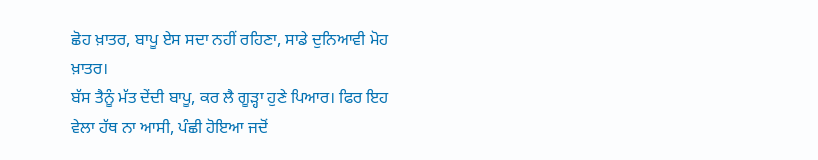ਛੋਹ ਖ਼ਾਤਰ, ਬਾਪੂ ਏਸ ਸਦਾ ਨਹੀਂ ਰਹਿਣਾ, ਸਾਡੇ ਦੁਨਿਆਵੀ ਮੋਹ ਖ਼ਾਤਰ।
ਬੱਸ ਤੈਨੂੰ ਮੱਤ ਦੇਂਦੀ ਬਾਪੂ, ਕਰ ਲੈ ਗੂੜ੍ਹਾ ਹੁਣੇ ਪਿਆਰ। ਫਿਰ ਇਹ ਵੇਲਾ ਹੱਥ ਨਾ ਆਸੀ, ਪੰਛੀ ਹੋਇਆ ਜਦੋਂ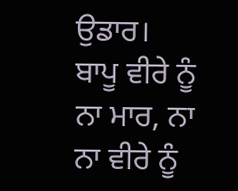ਉਡਾਰ।
ਬਾਪੂ ਵੀਰੇ ਨੂੰ ਨਾ ਮਾਰ, ਨਾ ਨਾ ਵੀਰੇ ਨੂੰ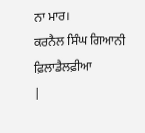ਨਾ ਮਾਰ।
ਕਰਨੈਲ ਸਿੰਘ ਗਿਆਨੀ ਫ਼ਿਲਾਡੈਲਫ਼ੀਆ
|